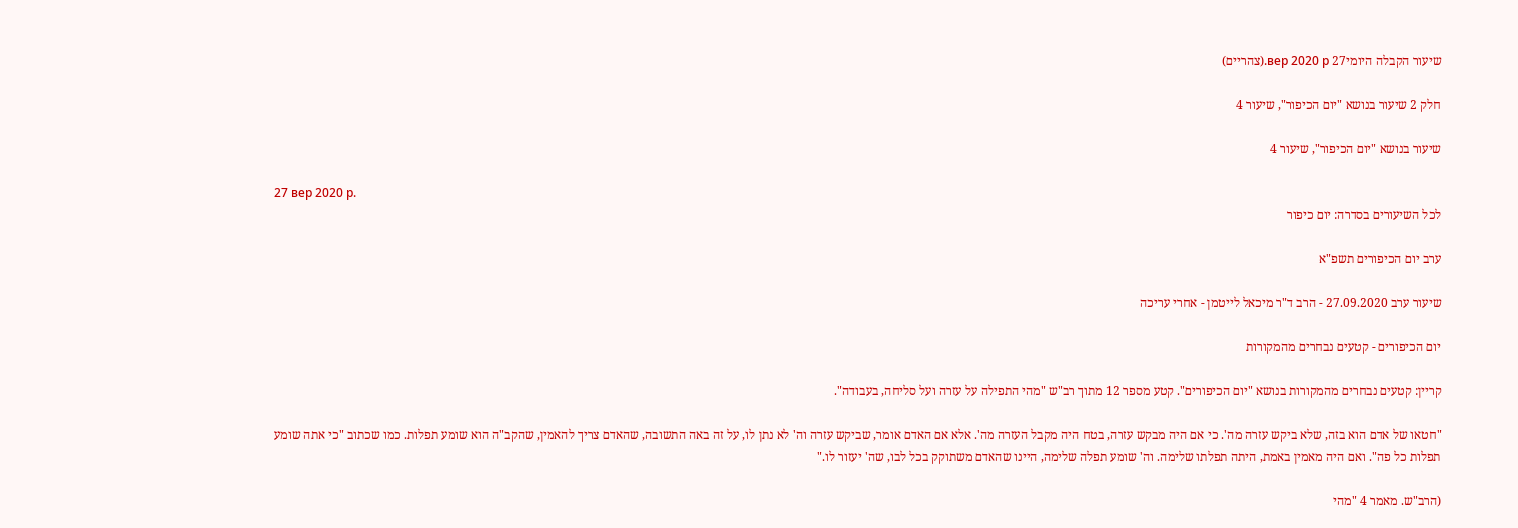שיעור הקבלה היומי27 вер 2020 р.(צהריים)

חלק 2 שיעור בנושא "יום הכיפור", שיעור 4

שיעור בנושא "יום הכיפור", שיעור 4

27 вер 2020 р.
לכל השיעורים בסדרה: יום כיפור

ערב יום הכיפורים תשפ"א

שיעור ערב 27.09.2020 - הרב ד"ר מיכאל לייטמן - אחרי עריכה

יום הכיפורים - קטעים נבחרים מהמקורות

קריין: קטעים נבחרים מהמקורות בנושא "יום הכיפורים". קטע מספר 12 מתוך רב"ש "מהי התפילה על עזרה ועל סליחה, בעבודה".

"חטאו של אדם הוא בזה, שלא ביקש עזרה מה'. כי אם היה מבקש עזרה, בטח היה מקבל העזרה מה'. אלא אם האדם אומר, שביקש עזרה וה' לא נתן לו, על זה באה התשובה, שהאדם צריך להאמין, שהקב"ה הוא שומע תפלות. כמו שכתוב "כי אתה שומע תפלות כל פה". ואם היה מאמין באמת, היתה תפלתו שלימה. וה' שומע תפלה שלימה, היינו שהאדם משתוקק בכל לבו, שה' יעזור לו."

(הרב"ש. מאמר 4 "מהי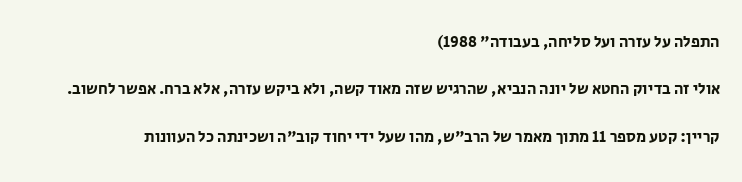התפלה על עזרה ועל סליחה, בעבודה" 1988)

אולי זה בדיוק החטא של יונה הנביא, שהרגיש שזה מאוד קשה, ולא ביקש עזרה, אלא ברח. אפשר לחשוב.

קריין: קטע מספר 11 מתוך מאמר של הרב"ש, מהו שעל ידי יחוד קוב"ה ושכינתה כל העוונות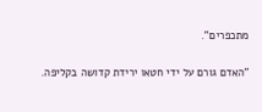מתכפרים".

"האדם גורם על ידי חטאו ירידת קדושה בקליפה.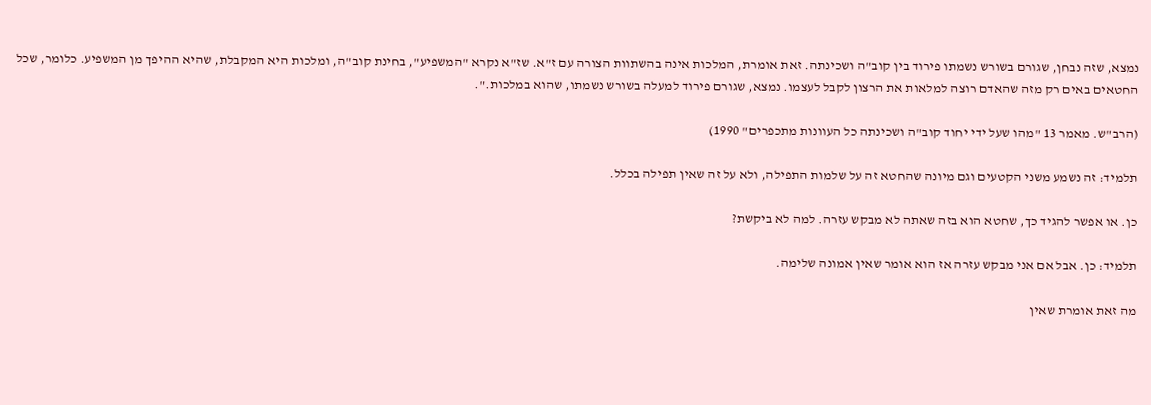נמצא, שזה נבחן, שגורם בשורש נשמתו פירוד בין קוב"ה ושכינתה. זאת אומרת, המלכות אינה בהשתוות הצורה עם ז"א. שז"א נקרא "המשפיע", בחינת קוב"ה, ומלכות היא המקבלת, שהיא ההיפך מן המשפיע. כלומר, שכל החטאים באים רק מזה שהאדם רוצה למלאות את הרצון לקבל לעצמו. נמצא, שגורם פירוד למעלה בשורש נשמתו, שהוא במלכות.".

(הרב"ש. מאמר 13 "מהו שעל ידי יחוד קוב"ה ושכינתה כל העוונות מתכפרים" 1990)

תלמיד: זה נשמע משני הקטעים וגם מיונה שהחטא זה על שלמות התפילה, ולא על זה שאין תפילה בכלל.

כן. או אפשר להגיד כך, שחטא הוא בזה שאתה לא מבקש עזרה. למה לא ביקשת?

תלמיד: כן. אבל אם אני מבקש עזרה אז הוא אומר שאין אמונה שלימה.

מה זאת אומרת שאין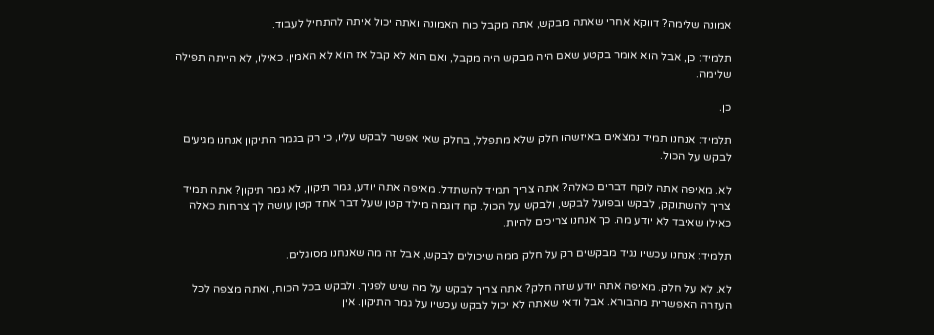אמונה שלימה? דווקא אחרי שאתה מבקש, אתה מקבל כוח האמונה ואתה יכול איתה להתחיל לעבוד.

תלמיד: כן, אבל הוא אומר בקטע שאם היה מבקש היה מקבל, ואם הוא לא קבל אז הוא לא האמין. כאילו, לא הייתה תפילה שלימה.

כן.

תלמיד: אנחנו תמיד נמצאים באיזשהו חלק שלא מתפלל, בחלק שאי אפשר לבקש עליו, כי רק בגמר התיקון אנחנו מגיעים לבקש על הכול.

לא. מאיפה אתה לוקח דברים כאלה? אתה צריך תמיד להשתדל. מאיפה אתה יודע, גמר תיקון, לא גמר תיקון? אתה תמיד צריך להשתוקק, לבקש ובפועל לבקש, ולבקש על הכול. קח דוגמה מילד קטן שעל דבר אחד קטן עושה לך צרחות כאלה כאילו שאיבד לא יודע מה. כך אנחנו צריכים להיות.

תלמיד: אנחנו עכשיו נגיד מבקשים רק על חלק ממה שיכולים לבקש, אבל זה מה שאנחנו מסוגלים.

לא. לא על חלק. מאיפה אתה יודע שזה חלק? אתה צריך לבקש על מה שיש לפניך. ולבקש בכל הכוח, ואתה מצפה לכל העזרה האפשרית מהבורא. אבל ודאי שאתה לא יכול לבקש עכשיו על גמר התיקון. אין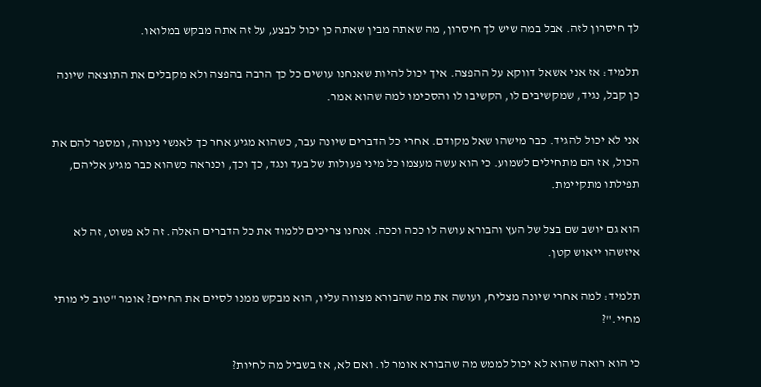לך חיסרון לזה. אבל במה שיש לך חיסרון, מה שאתה מבין שאתה כן יכול לבצע, על זה אתה מבקש במלואו.

תלמיד: אז אני אשאל דווקא על ההפצה. איך יכול להיות שאנחנו עושים כל כך הרבה בהפצה ולא מקבלים את התוצאה שיונה כן קבל, נגיד, שמקשיבים לו, הקשיבו לו והסכימו למה שהוא אמר.

אני לא יכול להגיד. כבר מישהו שאל מקודם. אחרי כל הדברים שיונה עבר, כשהוא מגיע אחר כך לאנשי נינווה, ומספר להם את הכול, אז הם מתחילים לשמוע. כי הוא עשה מעצמו כל מיני פעולות של בעד ונגד, כך וכך, וכנראה כשהוא כבר מגיע אליהם, תפילתו מתקיימת.

הוא גם יושב שם בצל של העץ והבורא עושה לו ככה וככה. אנחנו צריכים ללמוד את כל הדברים האלה. זה לא פשוט, זה לא איזשהו ייאוש קטן.

תלמיד: למה אחרי שיונה מצליח, ועושה את מה שהבורא מצווה עליו, הוא מבקש ממנו לסיים את החיים? אומר "טוב לי מותי מחיי."?

כי הוא רואה שהוא לא יכול לממש מה שהבורא אומר לו. ואם לא, אז בשביל מה לחיות?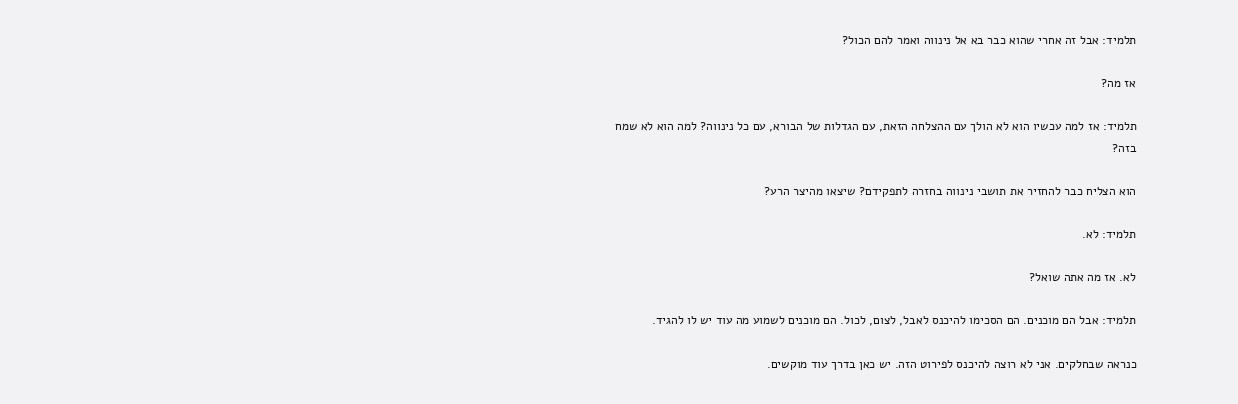תלמיד: אבל זה אחרי שהוא כבר בא אל נינווה ואמר להם הכול?

אז מה?

תלמיד: אז למה עכשיו הוא לא הולך עם ההצלחה הזאת, עם הגדלות של הבורא, עם כל נינווה? למה הוא לא שמח בזה?

הוא הצליח כבר להחזיר את תושבי נינווה בחזרה לתפקידם? שיצאו מהיצר הרע?

תלמיד: לא.

לא. אז מה אתה שואל?

תלמיד: אבל הם מוכנים. הם הסכימו להיכנס לאבל, לצום, לכול. הם מוכנים לשמוע מה עוד יש לו להגיד.

כנראה שבחלקים. אני לא רוצה להיכנס לפירוט הזה. יש כאן בדרך עוד מוקשים.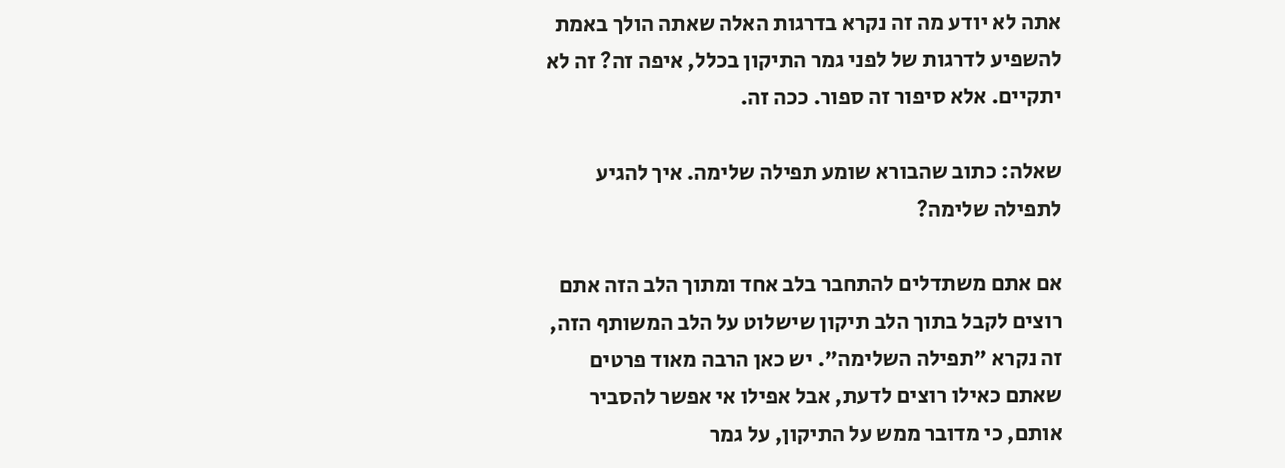אתה לא יודע מה זה נקרא בדרגות האלה שאתה הולך באמת להשפיע לדרגות של לפני גמר התיקון בכלל, איפה זה? זה לא יתקיים. אלא סיפור זה ספור. ככה זה.

שאלה: כתוב שהבורא שומע תפילה שלימה. איך להגיע לתפילה שלימה?

אם אתם משתדלים להתחבר בלב אחד ומתוך הלב הזה אתם רוצים לקבל בתוך הלב תיקון שישלוט על הלב המשותף הזה, זה נקרא "תפילה השלימה". יש כאן הרבה מאוד פרטים שאתם כאילו רוצים לדעת, אבל אפילו אי אפשר להסביר אותם, כי מדובר ממש על התיקון, על גמר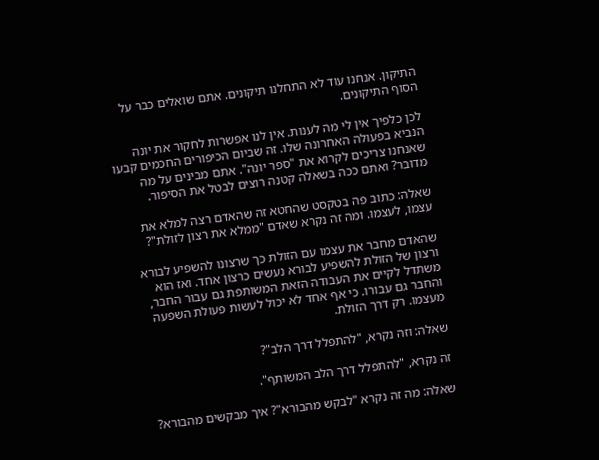התיקון. אנחנו עוד לא התחלנו תיקונים. אתם שואלים כבר על הסוף התיקונים.

לכן כלפיך אין לי מה לענות. אין לנו אפשרות לחקור את יונה הנביא בפעולה האחרונה שלו. זה שביום הכיפורים החכמים קבעו שאנחנו צריכים לקרוא את "ספר יונה". אתם מבינים על מה מדובר? ואתם ככה בשאלה קטנה רוצים לבטל את הסיפור.

שאלה: כתוב פה בטקסט שהחטא זה שהאדם רצה למלא את עצמו, לעצמו. ומה זה נקרא שאדם "ממלא את רצון לזולת"?

שהאדם מחבר את עצמו עם הזולת כך שרצונו להשפיע לבורא ורצון של הזולת להשפיע לבורא נעשים כרצון אחד. ואז הוא משתדל לקיים את העבודה הזאת המשותפת גם עבור החבר, והחבר גם עבורו. כי אף אחד לא יכול לעשות פעולת השפעה מעצמו. רק דרך הזולת.

שאלה: וזה נקרא, "להתפלל דרך הלב"?

זה נקרא, "להתפלל דרך הלב המשותף".

שאלה: מה זה נקרא "לבקש מהבורא"? איך מבקשים מהבורא?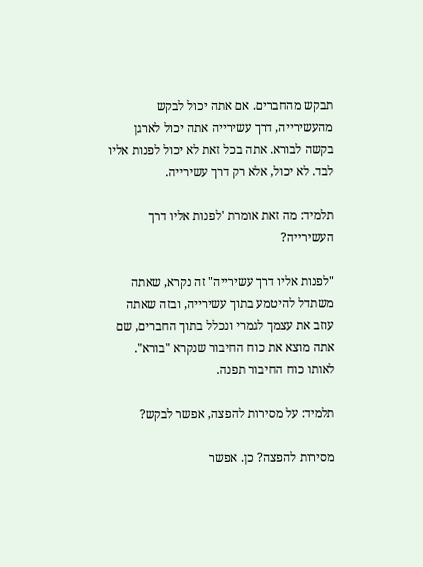תבקש מהחברים. אם אתה יכול לבקש מהעשירייה, דרך עשירייה אתה יכול לארגן בקשה לבורא. אתה בכל זאת לא יכול לפנות אליו לבד. לא יכול, אלא רק דרך עשירייה.

תלמיד: מה זאת אומרת 'לפנות אליו דרך העשירייה?

"לפנות אליו דרך עשירייה" זה נקרא, שאתה משתדל להיטמע בתוך עשירייה, ובזה שאתה עוזב את עצמך לגמרי ונכלל בתוך החברים, שם אתה מוצא את כוח החיבור שנקרא "בורא". לאותו כוח החיבור תפנה.

תלמיד: על מסירות להפצה, אפשר לבקש?

מסירות להפצה? כן. אפשר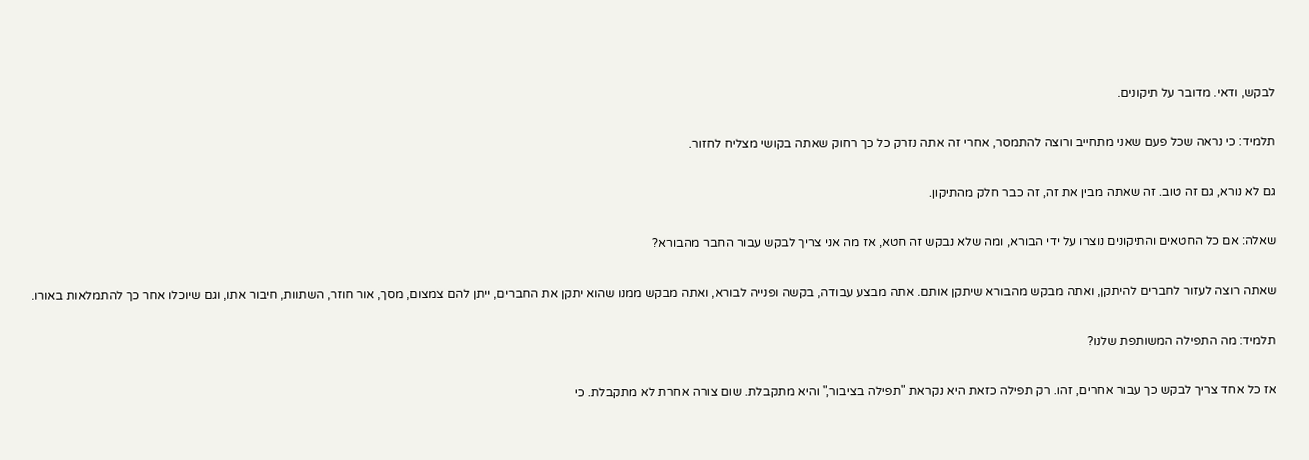לבקש, ודאי. מדובר על תיקונים.

תלמיד: כי נראה שכל פעם שאני מתחייב ורוצה להתמסר, אחרי זה אתה נזרק כל כך רחוק שאתה בקושי מצליח לחזור.

גם לא נורא, גם זה טוב. זה שאתה מבין את זה, זה כבר חלק מהתיקון.

שאלה: אם כל החטאים והתיקונים נוצרו על ידי הבורא, ומה שלא נבקש זה חטא, אז מה אני צריך לבקש עבור החבר מהבורא?

שאתה רוצה לעזור לחברים להיתקן, ואתה מבקש מהבורא שיתקן אותם. אתה מבצע עבודה, בקשה ופנייה לבורא, ואתה מבקש ממנו שהוא יתקן את החברים, ייתן להם צמצום, מסך, אור חוזר, השתוות, חיבור אתו, וגם שיוכלו אחר כך להתמלאות באורו.

תלמיד: מה התפילה המשותפת שלנו?

אז כל אחד צריך לבקש כך עבור אחרים, זהו. רק תפילה כזאת היא נקראת "תפילה בציבור," והיא מתקבלת. שום צורה אחרת לא מתקבלת. כי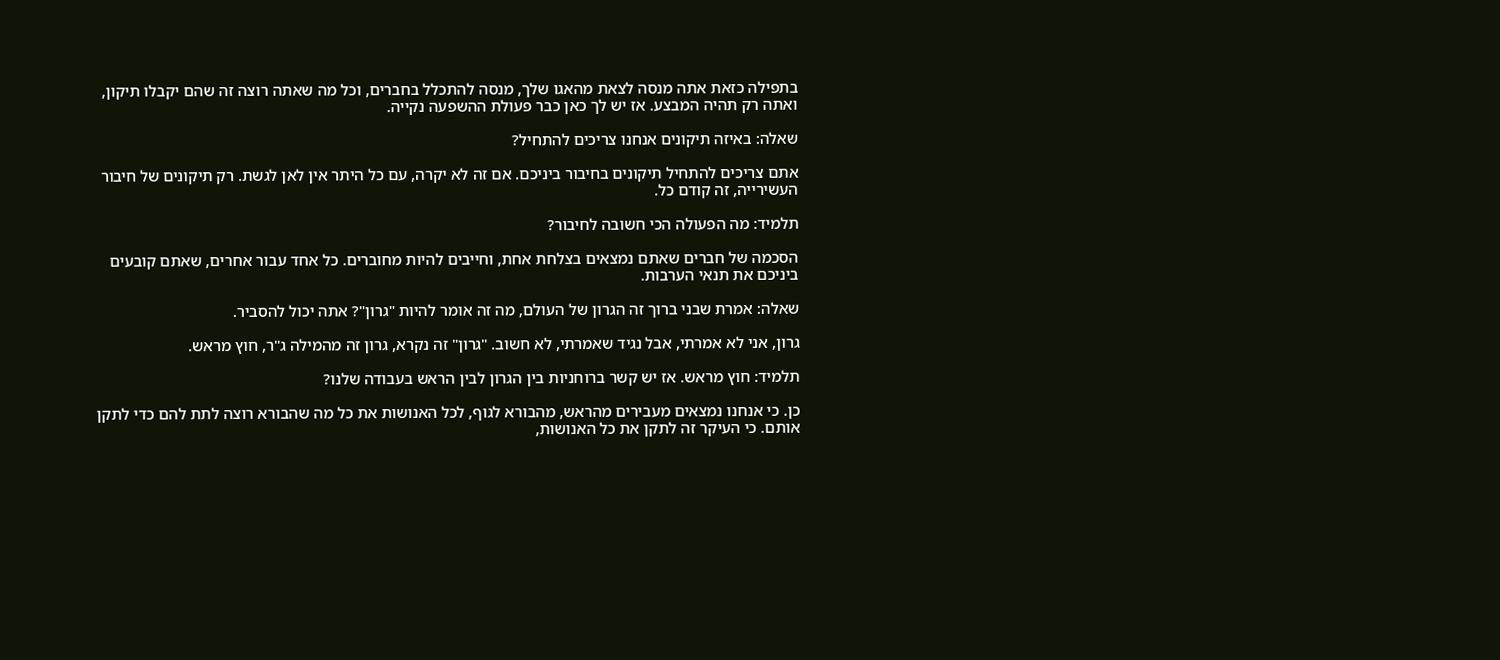בתפילה כזאת אתה מנסה לצאת מהאגו שלך, מנסה להתכלל בחברים, וכל מה שאתה רוצה זה שהם יקבלו תיקון, ואתה רק תהיה המבצע. אז יש לך כאן כבר פעולת ההשפעה נקייה.

שאלה: באיזה תיקונים אנחנו צריכים להתחיל?

אתם צריכים להתחיל תיקונים בחיבור ביניכם. אם זה לא יקרה, עם כל היתר אין לאן לגשת. רק תיקונים של חיבור העשירייה, זה קודם כל.

תלמיד: מה הפעולה הכי חשובה לחיבור?

הסכמה של חברים שאתם נמצאים בצלחת אחת, וחייבים להיות מחוברים. כל אחד עבור אחרים, שאתם קובעים ביניכם את תנאי הערבות.

שאלה: אמרת שבני ברוך זה הגרון של העולם, מה זה אומר להיות "גרון"? אתה יכול להסביר.

גרון, אני לא אמרתי, אבל נגיד שאמרתי, לא חשוב. "גרון" זה נקרא, גרון זה מהמילה ג"ר, חוץ מראש.

תלמיד: חוץ מראש. אז יש קשר ברוחניות בין הגרון לבין הראש בעבודה שלנו?

כן. כי אנחנו נמצאים מעבירים מהראש, מהבורא לגוף, לכל האנושות את כל מה שהבורא רוצה לתת להם כדי לתקן אותם. כי העיקר זה לתקן את כל האנושות,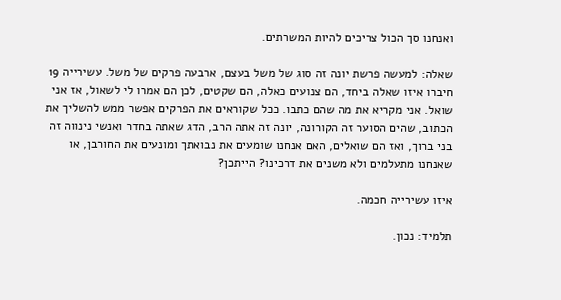ואנחנו סך הכול צריכים להיות המשרתים.

שאלה: למעשה פרשת יונה זה סוג של משל בעצם, ארבעה פרקים של משל. עשירייה 19 חיברו איזו שאלה ביחד, הם צנועים כאלה, הם שקטים, לכן הם אמרו לי לשאול, אז אני שואל. אני מקריא את מה שהם כתבו. ככל שקוראים את הפרקים אפשר ממש להשליך את הכתוב, שהים הסוער זה הקורונה, יונה זה אתה הרב, הדג שאתה בחדר ואנשי נינווה זה בני ברוך, ואז הם שואלים, האם אנחנו שומעים את נבואתך ומונעים את החורבן, או שאנחנו מתעלמים ולא משנים את דרכינו? הייתכן?

איזו עשירייה חכמה.

תלמיד: נכון.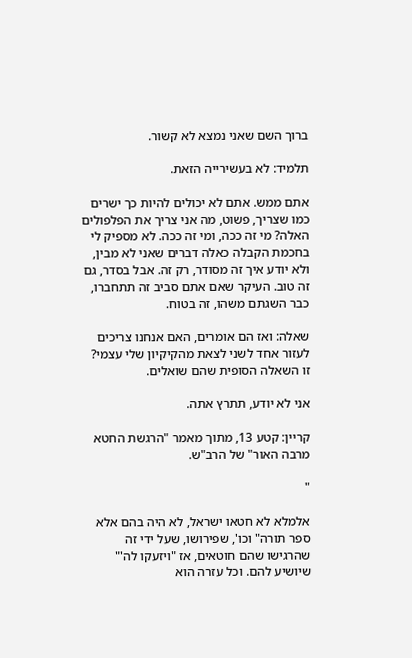ברוך השם שאני נמצא לא קשור.

תלמיד: לא בעשירייה הזאת.

אתם ממש. אתם לא יכולים להיות כך ישרים כמו שצריך, פשוט, מה אני צריך את הפלפולים האלה? מי זה ככה, ומי זה ככה. לא מספיק לי בחכמת הקבלה כאלה דברים שאני לא מבין, ולא יודע איך זה מסודר, רק זה. אבל בסדר, גם זה טוב. העיקר שאם אתם סביב זה תתחברו, כבר השגתם משהו, זה בטוח.

שאלה: ואז הם אומרים, האם אנחנו צריכים לעזור אחד לשני לצאת מהקיקיון שלי עצמי? זו השאלה הסופית שהם שואלים.

אני לא יודע, תתרץ אתה.

קריין: קטע 13, מתוך מאמר "הרגשת החטא מרבה האור" של הרב"ש.

"

אלמלא לא חטאו ישראל, לא היה בהם אלא ספר תורה" וכו', שפירושו, שעל ידי זה שהרגישו שהם חוטאים, אז "ויזעקו לה'" שיושיע להם. וכל עזרה הוא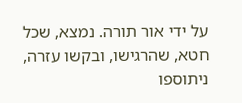על ידי אור תורה. נמצא, שכל חטא, שהרגישו, ובקשו עזרה, ניתוספו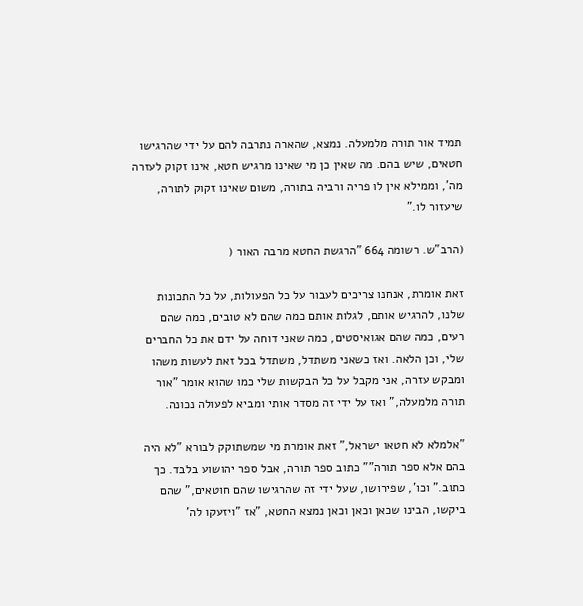תמיד אור תורה מלמעלה. נמצא, שהארה נתרבה להם על ידי שהרגישו חטאים, שיש בהם. מה שאין כן מי שאינו מרגיש חטא, אינו זקוק לעזרה מה', וממילא אין לו פריה ורביה בתורה, משום שאינו זקוק לתורה, שיעזור לו."

(הרב"ש. רשומה 664 "הרגשת החטא מרבה האור (

זאת אומרת, אנחנו צריכים לעבור על כל הפעולות, על כל התכונות שלנו, להרגיש אותם, לגלות אותם כמה שהם לא טובים, כמה שהם רעים, כמה שהם אגואיסטים, כמה שאני דוחה על ידם את כל החברים שלי, וכן הלאה. ואז כשאני משתדל, משתדל בכל זאת לעשות משהו ומבקש עזרה, אני מקבל על כל הבקשות שלי כמו שהוא אומר "אור תורה מלמעלה," ואז על ידי זה מסדר אותי ומביא לפעולה נכונה.

"אלמלא לא חטאו ישראל," זאת אומרת מי שמשתוקק לבורא "לא היה בהם אלא ספר תורה"" כתוב ספר תורה, אבל ספר יהושוע בלבד. כך כתוב." וכו', שפירושו, שעל ידי זה שהרגישו שהם חוטאים," שהם ביקשו, הבינו שכאן וכאן וכאן נמצא החטא, "אז "ויזעקו לה'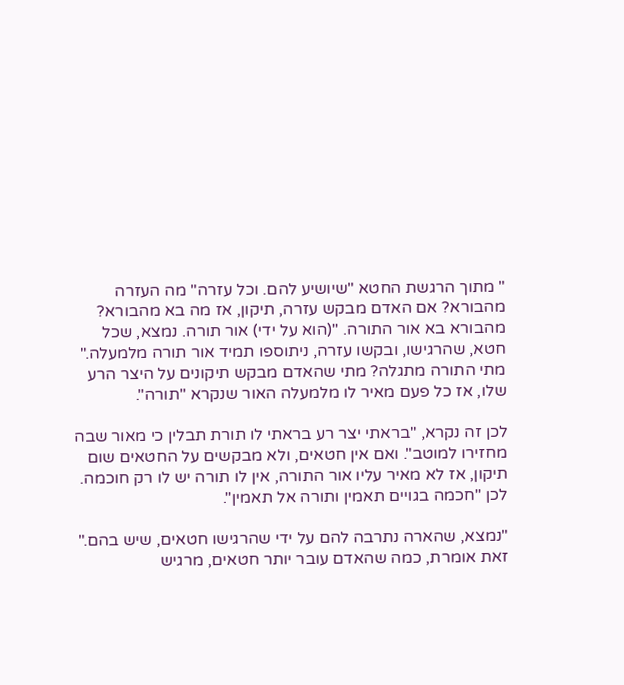" מתוך הרגשת החטא "שיושיע להם. וכל עזרה" מה העזרה מהבורא? אם האדם מבקש עזרה, תיקון, אז מה בא מהבורא? מהבורא בא אור התורה. "(הוא על ידי) אור תורה. נמצא, שכל חטא, שהרגישו, ובקשו עזרה, ניתוספו תמיד אור תורה מלמעלה." מתי התורה מתגלה? מתי שהאדם מבקש תיקונים על היצר הרע שלו, אז כל פעם מאיר לו מלמעלה האור שנקרא "תורה".

לכן זה נקרא, "בראתי יצר רע בראתי לו תורת תבלין כי מאור שבה מחזירו למוטב". ואם אין חטאים, ולא מבקשים על החטאים שום תיקון, אז לא מאיר עליו אור התורה, אין לו תורה יש לו רק חוכמה. לכן "חכמה בגויים תאמין ותורה אל תאמין".

"נמצא, שהארה נתרבה להם על ידי שהרגישו חטאים, שיש בהם." זאת אומרת, כמה שהאדם עובר יותר חטאים, מרגיש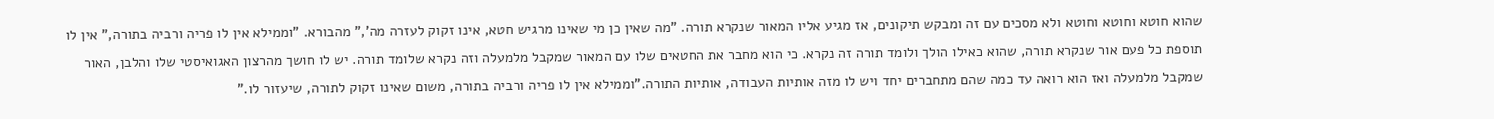שהוא חוטא וחוטא וחוטא ולא מסכים עם זה ומבקש תיקונים, אז מגיע אליו המאור שנקרא תורה. "מה שאין כן מי שאינו מרגיש חטא, אינו זקוק לעזרה מה'," מהבורא. "וממילא אין לו פריה ורביה בתורה," אין לו תוספת כל פעם אור שנקרא תורה, שהוא כאילו הולך ולומד תורה זה נקרא. כי הוא מחבר את החטאים שלו עם המאור שמקבל מלמעלה וזה נקרא שלומד תורה. יש לו חושך מהרצון האגואיסטי שלו והלבן, האור שמקבל מלמעלה ואז הוא רואה עד כמה שהם מתחברים יחד ויש לו מזה אותיות העבודה, אותיות התורה."וממילא אין לו פריה ורביה בתורה, משום שאינו זקוק לתורה, שיעזור לו."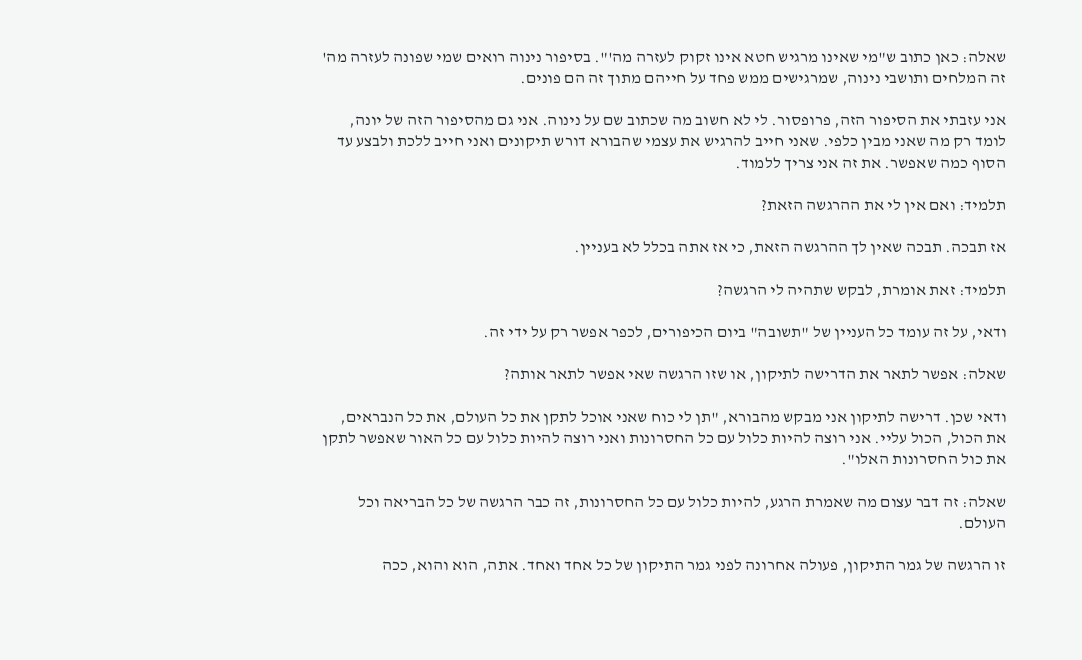שאלה: כאן כתוב ש"מי שאינו מרגיש חטא אינו זקוק לעזרה מה'". בסיפור נינוה רואים שמי שפונה לעזרה מה' זה המלחים ותושבי נינוה, שמרגישים ממש פחד על חייהם מתוך זה הם פונים.

אני עזבתי את הסיפור הזה, פרופסור. לי לא חשוב מה שכתוב שם על נינוה. אני גם מהסיפור הזה של יונה, לומד רק מה שאני מבין כלפי. שאני חייב להרגיש את עצמי שהבורא דורש תיקונים ואני חייב ללכת ולבצע עד הסוף כמה שאפשר. את זה אני צריך ללמוד.

תלמיד: ואם אין לי את ההרגשה הזאת?

אז תבכה. תבכה שאין לך ההרגשה הזאת, כי אז אתה בכלל לא בעניין.

תלמיד: זאת אומרת, לבקש שתהיה לי הרגשה?

ודאי, על זה עומד כל העניין של "תשובה" ביום הכיפורים, לכפר אפשר רק על ידי זה.

שאלה: אפשר לתאר את הדרישה לתיקון, או שזו הרגשה שאי אפשר לתאר אותה?

ודאי שכן. דרישה לתיקון אני מבקש מהבורא, "תן לי כוח שאני אוכל לתקן את כל העולם, את כל הנבראים, את הכול, הכול עליי. אני רוצה להיות כלול עם כל החסרונות ואני רוצה להיות כלול עם כל האור שאפשר לתקן את כול החסרונות האלו".

שאלה: זה דבר עצום מה שאמרת הרגע, להיות כלול עם כל החסרונות, זה כבר הרגשה של כל הבריאה וכל העולם.

זו הרגשה של גמר התיקון, פעולה אחרונה לפני גמר התיקון של כל אחד ואחד. אתה, הוא והוא, ככה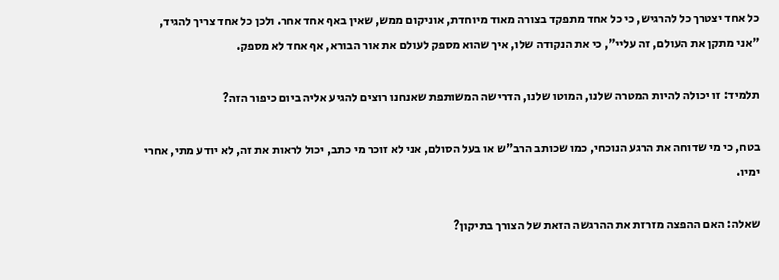כל אחד יצטרך כל להרגיש, כי כל אחד מתפקד בצורה מאוד מיוחדת, אוניקום ממש, שאין באף אחד אחר. ולכן כל אחד צריך להגיד, "אני מתקן את העולם, זה עליי", כי את הנקודה שלו, איך שהוא מספק לעולם את אור הבורא, אף אחד לא מספק.

תלמיד: זו יכולה להיות המטרה שלנו, המוטו שלנו, הדרישה המשותפת שאנחנו רוצים להגיע אליה ביום כיפור הזה?

בטח, כי מי שדוחה את הרגע הנוכחי, כמו שכותב הרב"ש או בעל הסולם, אני לא זוכר מי כתב, יכול לראות את זה, לא יודע מתי, אחרי ימיו.

שאלה: האם ההפצה מזרזת את ההרגשה הזאת של הצורך בתיקון?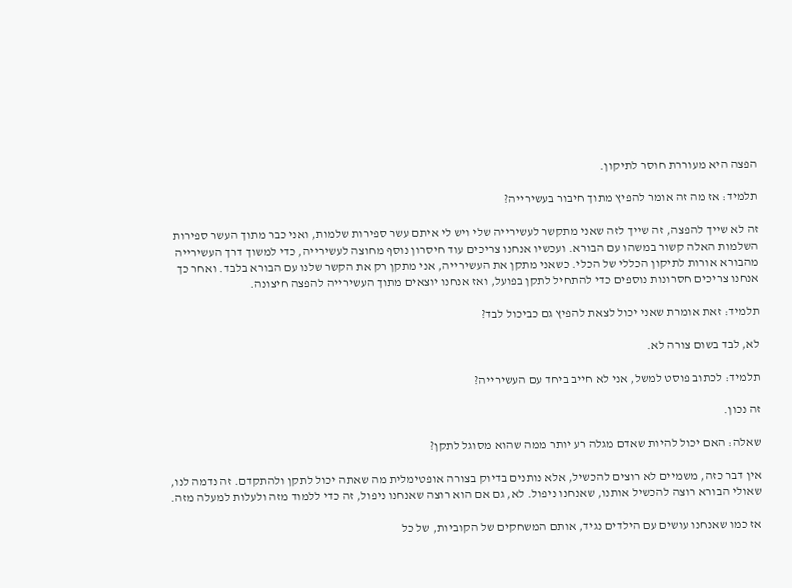הפצה היא מעוררת חוסר לתיקון.

תלמיד: אז מה זה אומר להפיץ מתוך חיבור בעשירייה?

זה לא שייך להפצה, זה שייך לזה שאני מתקשר לעשירייה שלי ויש לי איתם עשר ספירות שלמות, ואני כבר מתוך העשר ספירות השלמות האלה קשור במשהו עם הבורא. ועכשיו אנחנו צריכים עוד חיסרון נוסף מחוצה לעשירייה, כדי למשוך דרך העשירייה מהבורא אורות לתיקון הכללי של הכלי. כשאני מתקן את העשירייה, אני מתקן רק את הקשר שלנו עם הבורא בלבד. ואחר כך אנחנו צריכים חסרונות נוספים כדי להתחיל לתקן בפועל, ואז אנחנו יוצאים מתוך העשירייה להפצה חיצונה.

תלמיד: זאת אומרת שאני יכול לצאת להפיץ גם כביכול לבד?

לא, לבד בשום צורה לא.

תלמיד: לכתוב פוסט למשל, אני לא חייב ביחד עם העשירייה?

זה נכון.

שאלה: האם יכול להיות שאדם מגלה רע יותר ממה שהוא מסוגל לתקן?

אין דבר כזה, משמיים לא רוצים להכשיל, אלא נותנים בדיוק בצורה אופטימלית מה שאתה יכול לתקן ולהתקדם. זה נדמה לנו, שאולי הבורא רוצה להכשיל אותנו, שאנחנו ניפול. לא, גם אם הוא רוצה שאנחנו ניפול, זה כדי ללמוד מזה ולעלות למעלה מזה.

אז כמו שאנחנו עושים עם הילדים נגיד, אותם המשחקים של הקוביות, של כל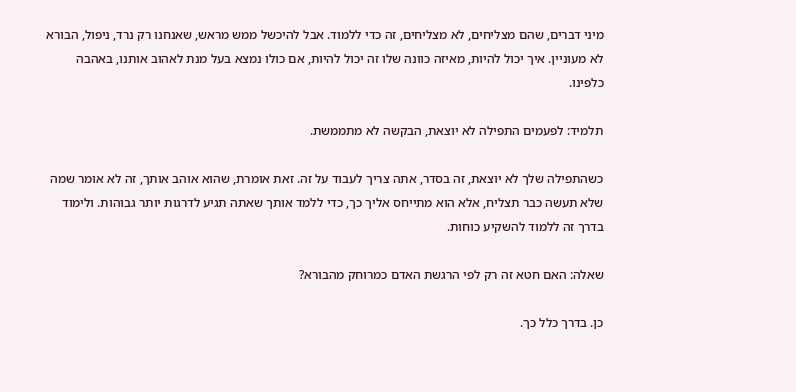מיני דברים, שהם מצליחים, לא מצליחים, זה כדי ללמוד. אבל להיכשל ממש מראש, שאנחנו רק נרד, ניפול, הבורא לא מעוניין. איך יכול להיות, מאיזה כוונה שלו זה יכול להיות, אם כולו נמצא בעל מנת לאהוב אותנו, באהבה כלפינו.

תלמיד: לפעמים התפילה לא יוצאת, הבקשה לא מתממשת.

כשהתפילה שלך לא יוצאת, זה בסדר, אתה צריך לעבוד על זה. זאת אומרת, שהוא אוהב אותך, זה לא אומר שמה שלא תעשה כבר תצליח, אלא הוא מתייחס אליך כך, כדי ללמד אותך שאתה תגיע לדרגות יותר גבוהות. ולימוד בדרך זה ללמוד להשקיע כוחות.

שאלה: האם חטא זה רק לפי הרגשת האדם כמרוחק מהבורא?

כן. בדרך כלל כך.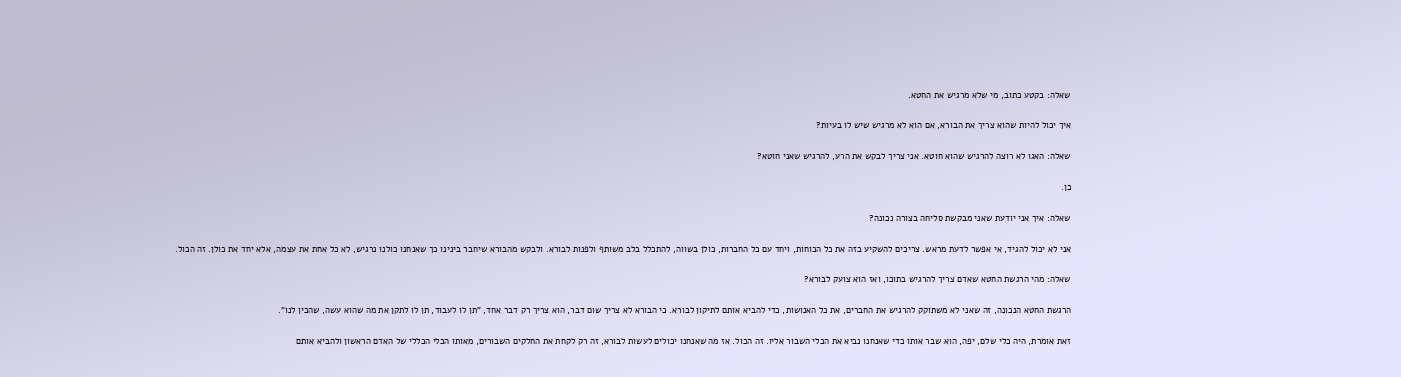שאלה: בקטע כתוב, מי שלא מרגיש את החטא.

איך יכול להיות שהוא צריך את הבורא, אם הוא לא מרגיש שיש לו בעיות?

שאלה: האגו לא רוצה להרגיש שהוא חוטא. אני צריך לבקש את הרע, להרגיש שאני חוטא?

כן.

שאלה: איך אני יודעת שאני מבקשת סליחה בצורה נכונה?

אני לא יכול להגיד, אי אפשר לדעת מראש. צריכים להשקיע בזה את כל הכוחות, ויחד עם כל החברות, כולן בשווה, להתכלל בלב משותף ולפנות לבורא. ולבקש מהבורא שיחבר בינינו כך שאנחנו כולנו נרגיש, לא כל אחת את עצמה, אלא יחד את כולן. זה הכול.

שאלה: מהי הרגשת החטא שאדם צריך להרגיש בתוכו, ואז הוא צועק לבורא?

הרגשת החטא הנכונה, זה שאני לא משתוקק להרגיש את החברים, את כל האנושות, כדי להביא אותם לתיקון לבורא. כי הבורא לא צריך שום דבר, הוא צריך רק דבר אחד, "תן לו לעבוד, תן לו לתקן את מה שהוא עשה, שהכין לנו".

זאת אומרת, היה כלי שלם, יפה, הוא שבר אותו כדי שאנחנו נביא את הכלי השבור אליו. זה הכול. אז מה שאנחנו יכולים לעשות לבורא, זה רק לקחת את החלקים השבורים, מאותו הכלי הכללי של האדם הראשון ולהביא אותם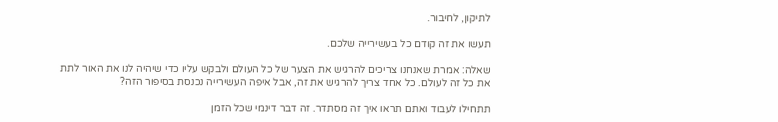לתיקון, לחיבור.

תעשו את זה קודם כל בעשירייה שלכם.

שאלה: אמרת שאנחנו צריכים להרגיש את הצער של כל העולם ולבקש עליו כדי שיהיה לנו את האור לתת את כל זה לעולם. כל אחד צריך להרגיש את זה, אבל איפה העשירייה נכנסת בסיפור הזה?

תתחילו לעבוד ואתם תראו איך זה מסתדר. זה דבר דינמי שכל הזמן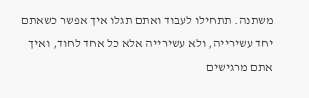משתנה. תתחילו לעבוד ואתם תגלו איך אפשר כשאתם יחד עשירייה, ולא עשירייה אלא כל אחד לחוד, ואיך אתם מרגישים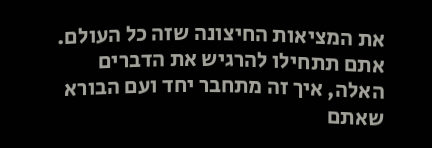את המציאות החיצונה שזה כל העולם. אתם תתחילו להרגיש את הדברים האלה, איך זה מתחבר יחד ועם הבורא שאתם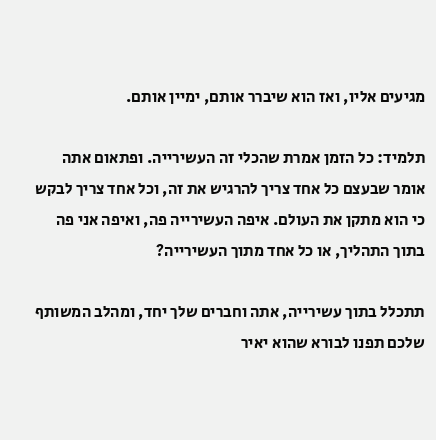מגיעים אליו, ואז הוא שיברר אותם, ימיין אותם.

תלמיד: כל הזמן אמרת שהכלי זה העשירייה. ופתאום אתה אומר שבעצם כל אחד צריך להרגיש את זה, וכל אחד צריך לבקש כי הוא מתקן את העולם. איפה העשירייה פה, ואיפה אני פה בתוך התהליך, או כל אחד מתוך העשירייה?

תתכלל בתוך עשירייה, אתה וחברים שלך יחד, ומהלב המשותף שלכם תפנו לבורא שהוא יאיר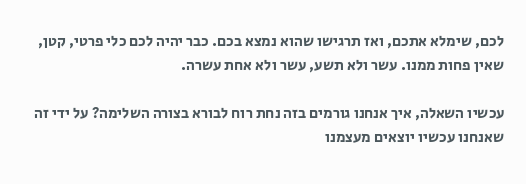לכם, שימלא אתכם, ואז תרגישו שהוא נמצא בכם. כבר יהיה לכם כלי פרטי, קטן, שאין פחות ממנו. עשר ולא תשע, עשר ולא אחת עשרה.

עכשיו השאלה, איך אנחנו גורמים בזה נחת רוח לבורא בצורה השלימה? על ידי זה שאנחנו עכשיו יוצאים מעצמנו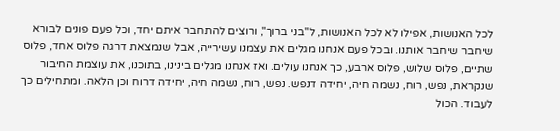לכל האנושות, אפילו לא לכל האנושות, ל"בני ברוך", ורוצים להתחבר איתם יחד, וכל פעם פונים לבורא שיחבר שיחבר אותנו. ובכל פעם אנחנו מגלים את עצמנו עשירייה, אבל שנמצאת דרגה פלוס אחד, פלוס שתיים, פלוס שלוש, פלוס ארבע, כך אנחנו עולים. ואז אנחנו מגלים בינינו, בתוכנו, את עוצמת החיבור שנקראת, נפש, רוח, נשמה חיה, יחידה דנפש. נפש, רוח, נשמה חיה, יחידה דרוח וכן הלאה. ומתחילים כך לעבוד. הכול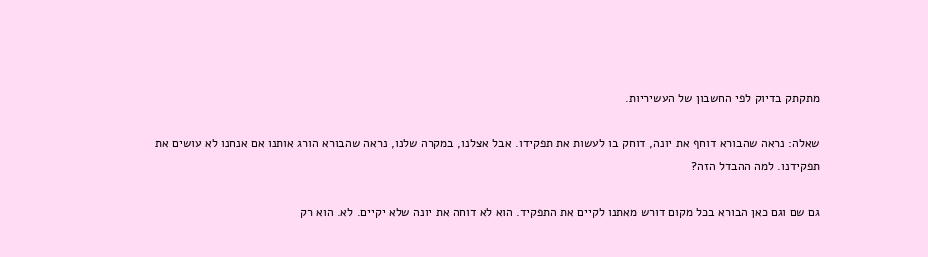מתקתק בדיוק לפי החשבון של העשיריות.

שאלה: נראה שהבורא דוחף את יונה, דוחק בו לעשות את תפקידו. אבל אצלנו, במקרה שלנו, נראה שהבורא הורג אותנו אם אנחנו לא עושים את תפקידנו. למה ההבדל הזה?

גם שם וגם כאן הבורא בכל מקום דורש מאתנו לקיים את התפקיד. הוא לא דוחה את יונה שלא יקיים. לא. הוא רק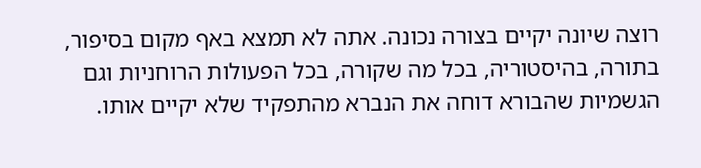רוצה שיונה יקיים בצורה נכונה. אתה לא תמצא באף מקום בסיפור, בתורה, בהיסטוריה, בכל מה שקורה, בכל הפעולות הרוחניות וגם הגשמיות שהבורא דוחה את הנברא מהתפקיד שלא יקיים אותו.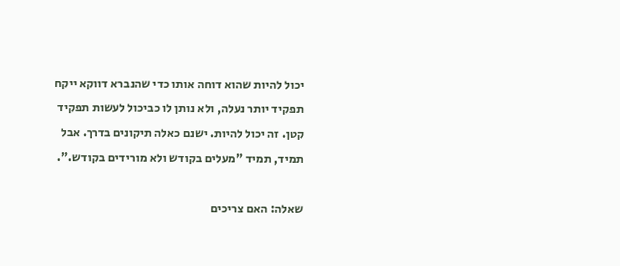יכול להיות שהוא דוחה אותו כדי שהנברא דווקא ייקח תפקיד יותר נעלה, ולא נותן לו כביכול לעשות תפקיד קטן. זה יכול להיות. ישנם כאלה תיקונים בדרך. אבל תמיד, תמיד "מעלים בקודש ולא מורידים בקודש.".

שאלה: האם צריכים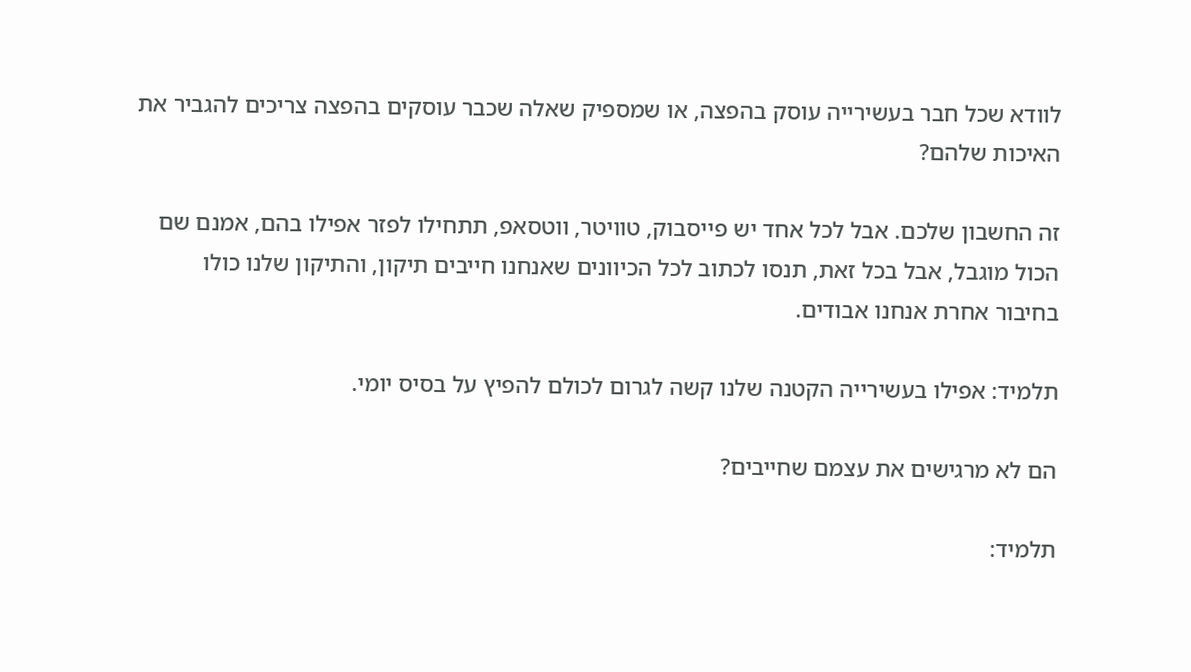לוודא שכל חבר בעשירייה עוסק בהפצה, או שמספיק שאלה שכבר עוסקים בהפצה צריכים להגביר את האיכות שלהם?

זה החשבון שלכם. אבל לכל אחד יש פייסבוק, טוויטר, ווטסאפ, תתחילו לפזר אפילו בהם, אמנם שם הכול מוגבל, אבל בכל זאת, תנסו לכתוב לכל הכיוונים שאנחנו חייבים תיקון, והתיקון שלנו כולו בחיבור אחרת אנחנו אבודים.

תלמיד: אפילו בעשירייה הקטנה שלנו קשה לגרום לכולם להפיץ על בסיס יומי.

הם לא מרגישים את עצמם שחייבים?

תלמיד: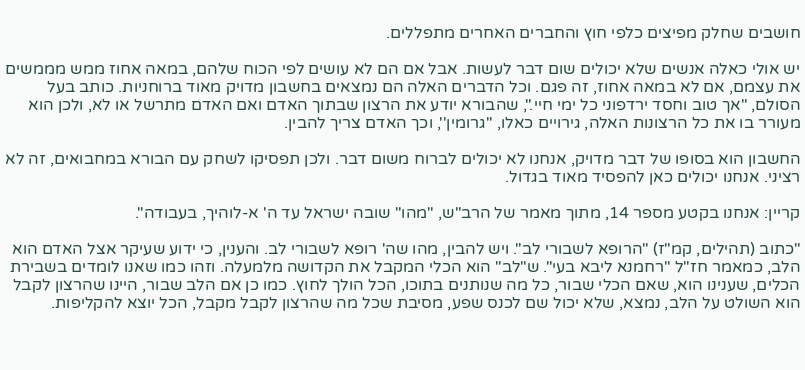חושבים שחלק מפיצים כלפי חוץ והחברים האחרים מתפללים.

יש אולי כאלה אנשים שלא יכולים שום דבר לעשות. אבל אם הם לא עושים לפי הכוח שלהם, במאה אחוז ממש מממשים את עצמם, אם לא במאה אחוז, זה פגם. וכל הדברים האלה הם נמצאים בחשבון מדויק מאוד ברוחניות. כותב בעל הסולם, "אך טוב וחסד ירדפוני כל ימי חיי.", שהבורא יודע את הרצון שבתוך האדם ואם האדם מתרשל או לא, ולכן הוא מעורר בו את כל הרצונות האלה, גירויים כאלו, ''גרומין'', וכך האדם צריך להבין.

החשבון הוא בסופו של דבר מדויק, אנחנו לא יכולים לברוח משום דבר. ולכן תפסיקו לשחק עם הבורא במחבואים, זה לא רציני. אנחנו יכולים כאן להפסיד מאוד בגדול.

קריין: אנחנו בקטע מספר 14, מתוך מאמר של הרב"ש, "מהו" שובה ישראל עד ה' א-לוהיך, בעבודה".

"כתוב (תהילים, קמ"ז) "הרופא לשבורי לב". ויש להבין, מהו שה' רופא לשבורי לב. והענין, כי ידוע שעיקר אצל האדם הוא הלב, כמאמר חז"ל "רחמנא ליבא בעי". ש"לב" הוא הכלי המקבל את הקדושה מלמעלה. וזהו כמו שאנו לומדים בשבירת הכלים, שענינו הוא, שאם הכלי שבור, כל מה שנותנים בתוכו, הכל הולך לחוץ. כמו כן אם הלב שבור, היינו שהרצון לקבל הוא השולט על הלב, נמצא, שלא יכול שם לכנס שפע, מסיבת שכל מה שהרצון לקבל מקבל, הכל יוצא להקליפות.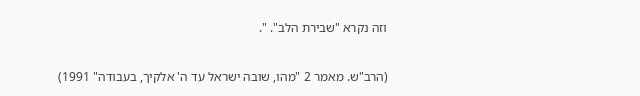וזה נקרא "שבירת הלב". ".

(הרב"ש. מאמר 2 "מהו, שובה ישראל עד ה' אלקיך, בעבודה" 1991)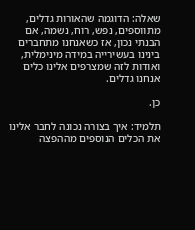שאלה: הדוגמה שהאורות גדלים, מתווספים, נפש, רוח, נשמה, אם הבנתי נכון, אז כשאנחנו מתחברים בינינו בעשירייה במידה מינימלית, ואודות לזה שמצרפים אלינו כלים אנחנו גדלים.

כן.

תלמיד: איך בצורה נכונה לחבר אלינו את הכלים הנוספים מההפצה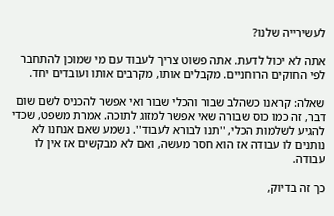לעשירייה שלנו?

אתה לא יכול לדעת. אתה פשוט צריך לעבוד עם מי שמוכן להתחבר לפי החוקים הרוחניים. מקבלים אותו, מקרבים אותו ועובדים יחד.

שאלה: קראנו כשהלב שבור והכלי שבור ואי אפשר להכניס לשם שום דבר, זה כמו כוס שבורה שאי אפשר למזוג לתוכה. אמרת משפט, שכדי להגיע לשלמות הכלי, ''תנו לבורא לעבוד''. נשמע שאם אנחנו לא נותנים לו עבודה אז הוא חסר מעשה, ואם לא מבקשים אז אין לו עבודה.

כך זה בדיוק,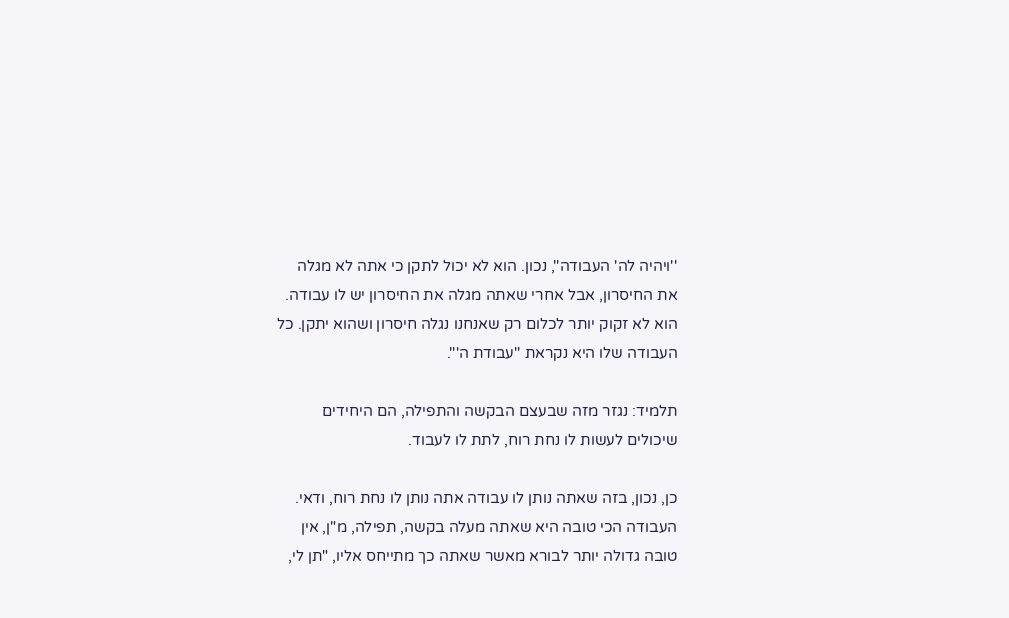''ויהיה לה' העבודה'', נכון. הוא לא יכול לתקן כי אתה לא מגלה את החיסרון, אבל אחרי שאתה מגלה את החיסרון יש לו עבודה. הוא לא זקוק יותר לכלום רק שאנחנו נגלה חיסרון ושהוא יתקן. כל העבודה שלו היא נקראת ''עבודת ה'''.

תלמיד: נגזר מזה שבעצם הבקשה והתפילה, הם היחידים שיכולים לעשות לו נחת רוח, לתת לו לעבוד.

כן, נכון, בזה שאתה נותן לו עבודה אתה נותן לו נחת רוח, ודאי. העבודה הכי טובה היא שאתה מעלה בקשה, תפילה, מ"ן, אין טובה גדולה יותר לבורא מאשר שאתה כך מתייחס אליו, "תן לי,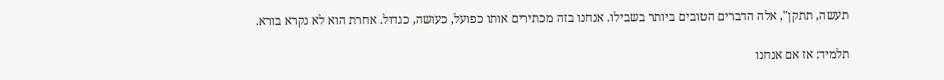תעשה, תתקן", אלה הדברים הטובים ביותר בשבילו. אנחנו בזה מכתירים אותו כפועל, כעושה, כגדול. אחרת הוא לא נקרא בורא.

תלמיד: אז אם אנחנו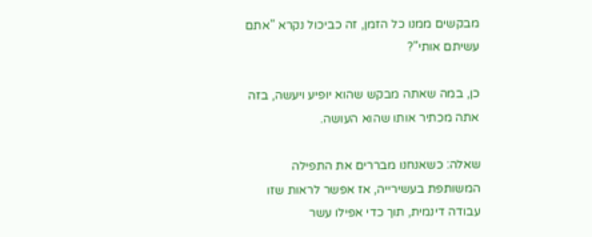מבקשים ממנו כל הזמן, זה כביכול נקרא "אתם עשיתם אותי"?

כן, במה שאתה מבקש שהוא יופיע ויעשה, בזה אתה מכתיר אותו שהוא העושה.

שאלה: כשאנחנו מבררים את התפילה המשותפת בעשירייה, אז אפשר לראות שזו עבודה דינמית, תוך כדי אפילו עשר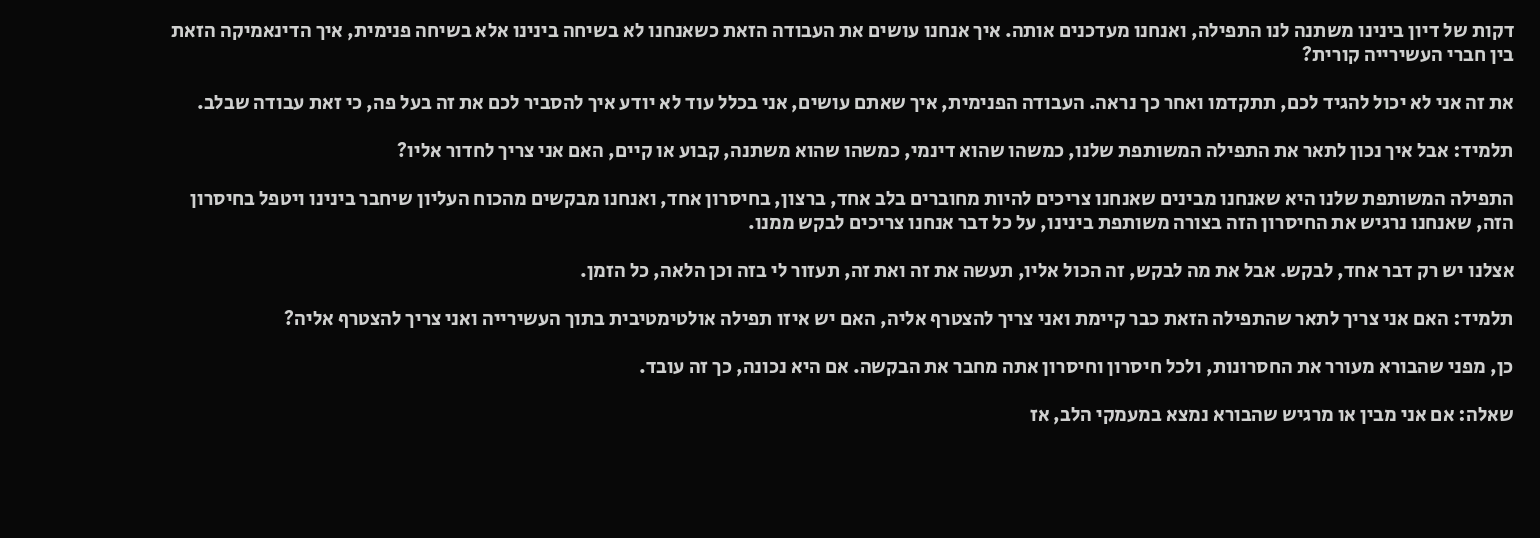דקות של דיון בינינו משתנה לנו התפילה, ואנחנו מעדכנים אותה. איך אנחנו עושים את העבודה הזאת כשאנחנו לא בשיחה בינינו אלא בשיחה פנימית, איך הדינאמיקה הזאת בין חברי העשירייה קורית?

את זה אני לא יכול להגיד לכם, תתקדמו ואחר כך נראה. העבודה הפנימית, איך שאתם עושים, אני בכלל עוד לא יודע איך להסביר לכם את זה בעל פה, כי זאת עבודה שבלב.

תלמיד: אבל איך נכון לתאר את התפילה המשותפת שלנו, כמשהו שהוא דינמי, כמשהו שהוא משתנה, קבוע או קיים, האם אני צריך לחדור אליו?

התפילה המשותפת שלנו היא שאנחנו מבינים שאנחנו צריכים להיות מחוברים בלב אחד, ברצון, בחיסרון אחד, ואנחנו מבקשים מהכוח העליון שיחבר בינינו ויטפל בחיסרון הזה, שאנחנו נרגיש את החיסרון הזה בצורה משותפת בינינו, על כל דבר אנחנו צריכים לבקש ממנו.

אצלנו יש רק דבר אחד, לבקש. אבל את מה לבקש, זה הכול אליו, תעשה את זה ואת זה, תעזור לי בזה וכן הלאה, כל הזמן.

תלמיד: האם אני צריך לתאר שהתפילה הזאת כבר קיימת ואני צריך להצטרף אליה, האם יש איזו תפילה אולטימטיבית בתוך העשירייה ואני צריך להצטרף אליה?

כן, מפני שהבורא מעורר את החסרונות, ולכל חיסרון וחיסרון אתה מחבר את הבקשה. אם היא נכונה, כך זה עובד.

שאלה: אם אני מבין או מרגיש שהבורא נמצא במעמקי הלב, אז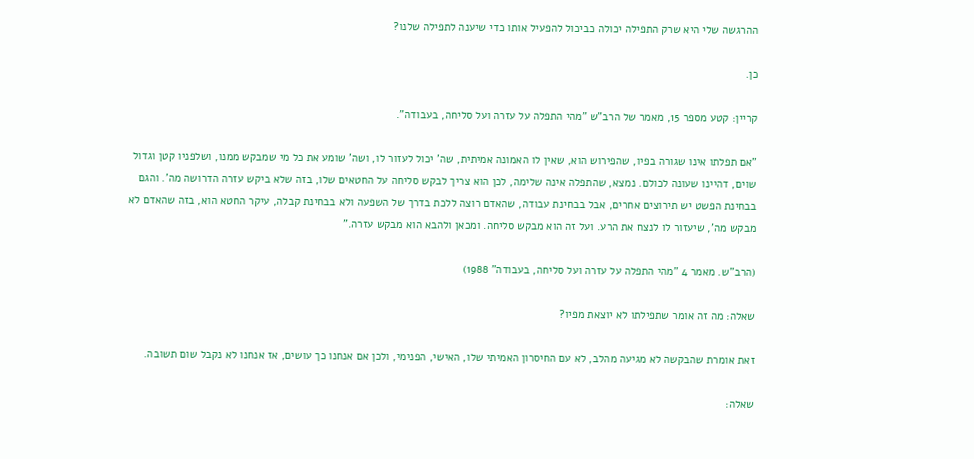ההרגשה שלי היא שרק התפילה יכולה כביכול להפעיל אותו כדי שיענה לתפילה שלנו?

כן.

קריין: קטע מספר 15, מאמר של הרב"ש "מהי התפלה על עזרה ועל סליחה, בעבודה".

"אם תפלתו אינו שגורה בפיו, שהפירוש הוא, שאין לו האמונה אמיתית, שה' יכול לעזור לו, ושה' שומע את כל מי שמבקש ממנו, ושלפניו קטן וגדול שוים, דהיינו שעונה לכולם. נמצא, שהתפלה אינה שלימה, לכן הוא צריך לבקש סליחה על החטאים שלו, בזה שלא ביקש עזרה הדרושה מה'. והגם בבחינת הפשט יש תירוצים אחרים, אבל בבחינת עבודה, שהאדם רוצה ללכת בדרך של השפעה ולא בבחינת קבלה, עיקר החטא הוא, בזה שהאדם לא מבקש מה', שיעזור לו לנצח את הרע. ועל זה הוא מבקש סליחה. ומכאן ולהבא הוא מבקש עזרה."

(הרב"ש. מאמר 4 "מהי התפלה על עזרה ועל סליחה, בעבודה" 1988)

שאלה: מה זה אומר שתפילתו לא יוצאת מפיו?

זאת אומרת שהבקשה לא מגיעה מהלב, לא עם החיסרון האמיתי שלו, האישי, הפנימי, ולכן אם אנחנו כך עושים, אז אנחנו לא נקבל שום תשובה.

שאלה: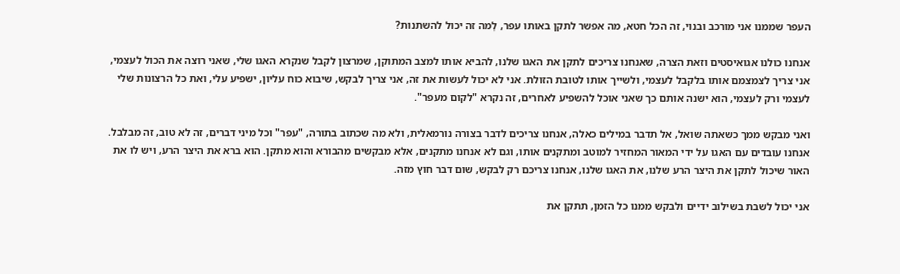העפר שממנו אני מורכב ובנוי, זה הכל חטא, מה אפשר לתקן באותו עפר, לְמה זה יכול להשתנות?

אנחנו כולנו אגואיסטים וזאת הצרה, שאנחנו צריכים לתקן את האגו שלנו, להביא אותו למצב המתוקן, שמרצון לקבל שנקרא האגו שלי, שאני רוצה את הכול לעצמי, אני צריך לצמצמם אותו בלקבל לעצמי, ולשייך אותו לטובת הזולת. אני לא יכול לעשות את זה, אני צריך לבקש, שיבוא כוח עליון, ישפיע עלי, ואת כל הרצונות שלי לעצמי ורק לעצמי, הוא ישנה אותם כך שאני אוכל להשפיע לאחרים, זה נקרא "לקום מעפר".

ואני מבקש ממך כשאתה שואל, אל תדבר במילים כאלה, אנחנו צריכים לדבר בצורה נורמאלית, ולא מה שכתוב בתורה, "עפר" וכל מיני דברים, זה לא טוב, זה מבלבל. אנחנו עובדים עם האגו על ידי המאור המחזיר למוטב ומתקנים אותו, וגם לא אנחנו מתקנים, אלא מבקשים מהבורא והוא מתקן. הוא ברא את היצר הרע, ויש לו את האור שיכול לתקן את היצר הרע שלנו, את האגו שלנו, אנחנו צריכם רק לבקש, שום דבר חוץ מזה.

אני יכול לשבת בשילוב ידיים ולבקש ממנו כל הזמן, תתקן את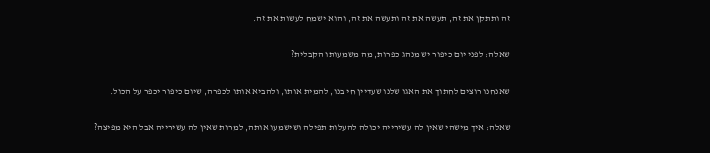זה ותתקן את זה, תעשה את זה ותעשה את זה, והוא ישמח לעשות את זה.

שאלה: לפני יום כיפור יש מנהג כפרות, מה משמעותו הקבלית?

שאנחנו רוצים לחתוך את האגו שלנו שעדיין חי בנו, להמית אותו, ולהביא אותו לכפרה, שיום כיפור יכפר על הכול.

שאלה: איך מישהי שאין לה עשירייה יכולה להעלות תפילה ושישמעו אותה, למרות שאין לה עשירייה אבל היא מפיצה?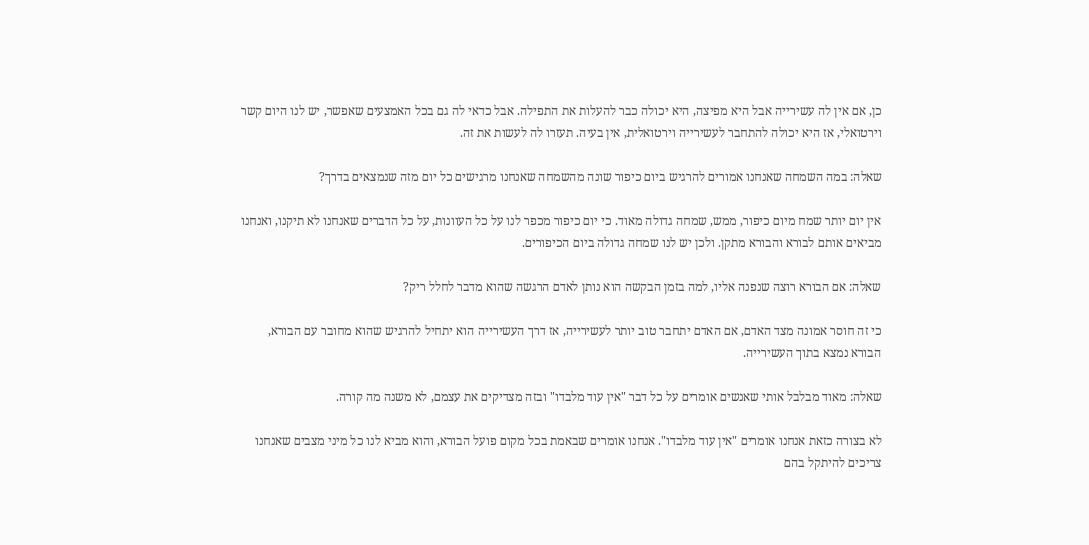כן, אם אין לה עשירייה אבל היא מפיצה, היא יכולה כבר להעלות את התפילה. אבל כדאי לה גם בכל האמצעים שאפשר, יש לנו היום קשר וירטואלי, אז היא יכולה להתחבר לעשירייה וירטואלית, אין בעיה. תעזרו לה לעשות את זה.

שאלה: במה השמחה שאנחנו אמורים להרגיש ביום כיפור שונה מהשמחה שאנחנו מרגישים כל יום מזה שנמצאים בדרך?

אין יום יותר שמח מיום כיפור, ממש, שמחה גדולה מאוד. כי יום כיפור מכפר לנו על כל העוונות, על כל הדברים שאנחנו לא תיקנו, ואנחנו מביאים אותם לבורא והבורא מתקן. ולכן יש לנו שמחה גדולה ביום הכיפורים.

שאלה: אם הבורא רוצה שנפנה אליו, למה בזמן הבקשה הוא נותן לאדם הרגשה שהוא מדבר לחלל ריק?

כי זה חוסר אמונה מצד האדם, אם האדם יתחבר טוב יותר לעשירייה, אז דרך העשירייה הוא יתחיל להרגיש שהוא מחובר עם הבורא, הבורא נמצא בתוך העשירייה.

שאלה: מאוד מבלבל אותי שאנשים אומרים על כל דבר "אין עוד מלבדו" ובזה מצדיקים את עצמם, לא משנה מה קורה.

לא בצורה כזאת אנחנו אומרים "אין עוד מלבדו". אנחנו אומרים שבאמת בכל מקום פועל הבורא, והוא מביא לנו כל מיני מצבים שאנחנו צריכים להיתקל בהם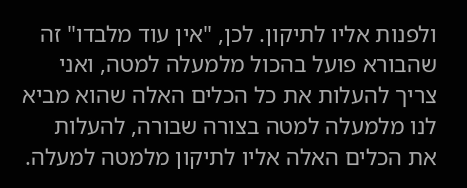ולפנות אליו לתיקון. לכן, "אין עוד מלבדו" זה שהבורא פועל בהכול מלמעלה למטה, ואני צריך להעלות את כל הכלים האלה שהוא מביא לנו מלמעלה למטה בצורה שבורה, להעלות את הכלים האלה אליו לתיקון מלמטה למעלה.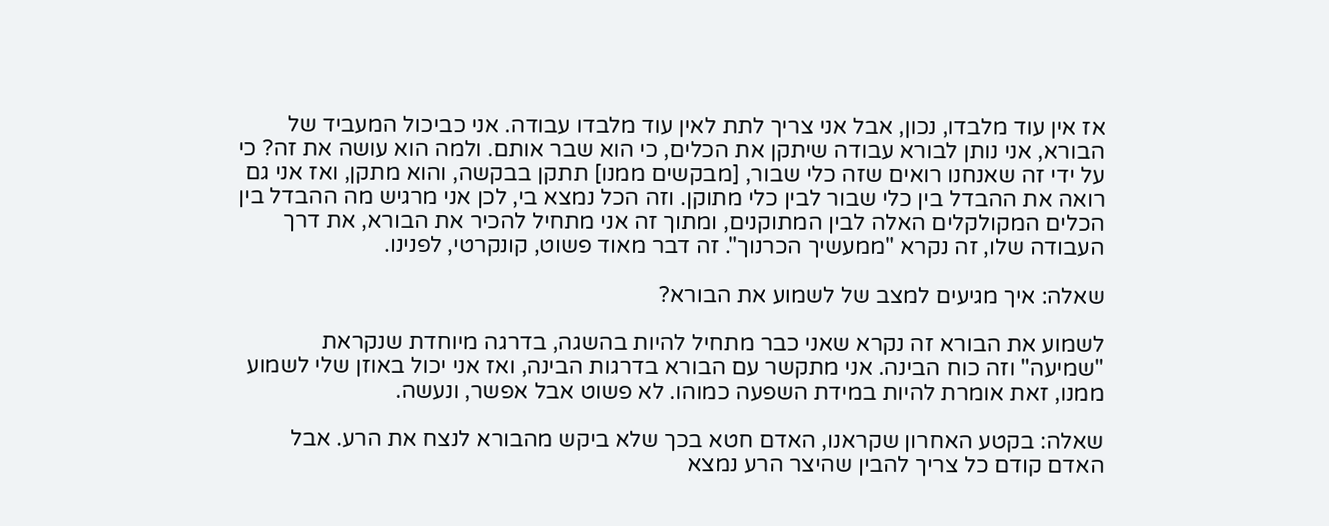אז אין עוד מלבדו, נכון, אבל אני צריך לתת לאין עוד מלבדו עבודה. אני כביכול המעביד של הבורא, אני נותן לבורא עבודה שיתקן את הכלים, כי הוא שבר אותם. ולמה הוא עושה את זה? כי על ידי זה שאנחנו רואים שזה כלי שבור, [מבקשים ממנו] תתקן בבקשה, והוא מתקן, ואז אני גם רואה את ההבדל בין כלי שבור לבין כלי מתוקן. וזה הכל נמצא בי, לכן אני מרגיש מה ההבדל בין הכלים המקולקלים האלה לבין המתוקנים, ומתוך זה אני מתחיל להכיר את הבורא, את דרך העבודה שלו, זה נקרא "ממעשיך הכרנוך". זה דבר מאוד פשוט, קונקרטי, לפנינו.

שאלה: איך מגיעים למצב של לשמוע את הבורא?

לשמוע את הבורא זה נקרא שאני כבר מתחיל להיות בהשגה, בדרגה מיוחדת שנקראת "שמיעה" וזה כוח הבינה. אני מתקשר עם הבורא בדרגות הבינה, ואז אני יכול באוזן שלי לשמוע ממנו, זאת אומרת להיות במידת השפעה כמוהו. לא פשוט אבל אפשר, ונעשה.

שאלה: בקטע האחרון שקראנו, האדם חטא בכך שלא ביקש מהבורא לנצח את הרע. אבל האדם קודם כל צריך להבין שהיצר הרע נמצא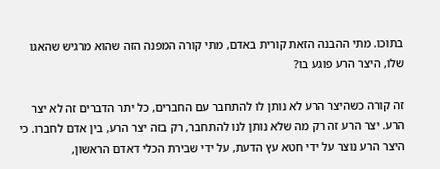בתוכו. מתי ההבנה הזאת קורית באדם, מתי קורה המפנה הזה שהוא מרגיש שהאגו שלו, היצר הרע פוגע בו?

זה קורה כשהיצר הרע לא נותן לו להתחבר עם החברים, כל יתר הדברים זה לא יצר הרע. יצר הרע זה רק מה שלא נותן לנו להתחבר, רק בזה יצר הרע, בין אדם לחברו. כי היצר הרע נוצר על ידי חטא עץ הדעת, על ידי שבירת הכלי דאדם הראשון,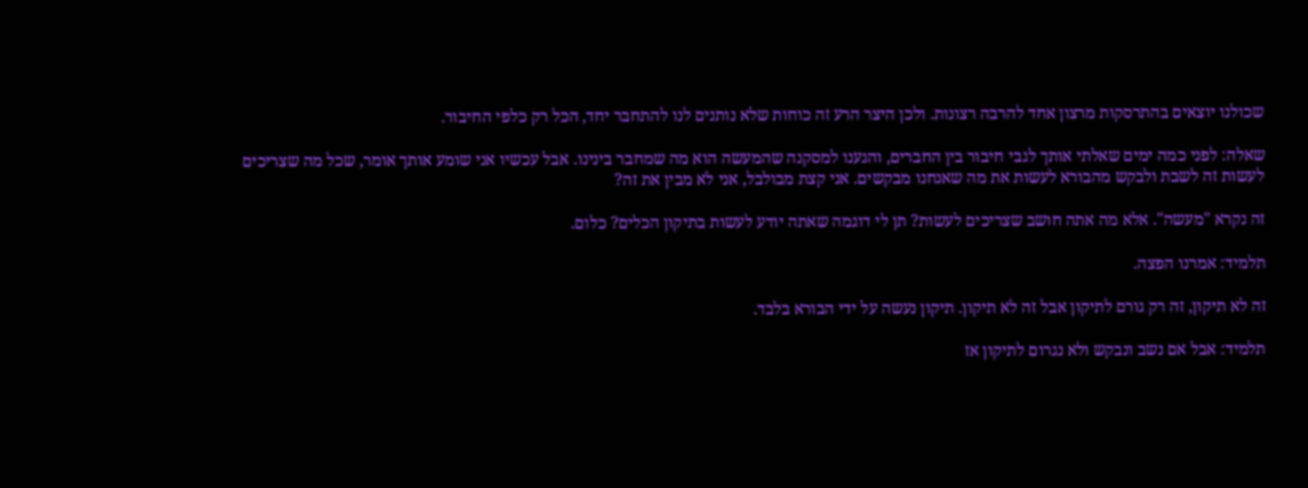שכולנו יוצאים בהתרסקות מרצון אחד להרבה רצונות. ולכן היצר הרע זה כוחות שלא נותנים לנו להתחבר יחד, הכל רק כלפי החיבור.

שאלה: לפני כמה ימים שאלתי אותך לגבי חיבור בין החברים, והגענו למסקנה שהמעשה הוא מה שמחבר בינינו. אבל עכשיו אני שומע אותך אומר, שכל מה שצריכים לעשות זה לשבת ולבקש מהבורא לעשות את מה שאנחנו מבקשים. אני קצת מבולבל, אני לא מבין את זה?

זה נקרא "מעשה". אלא מה אתה חושב שצריכים לעשות? תן לי דוגמה שאתה יודע לעשות בתיקון הכלים? כלום.

תלמיד: אמרנו הפצה.

זה לא תיקון, זה רק גורם לתיקון אבל זה לא תיקון. תיקון נעשה על ידי הבורא בלבד.

תלמיד: אבל אם נשב ונבקש ולא נגרום לתיקון אז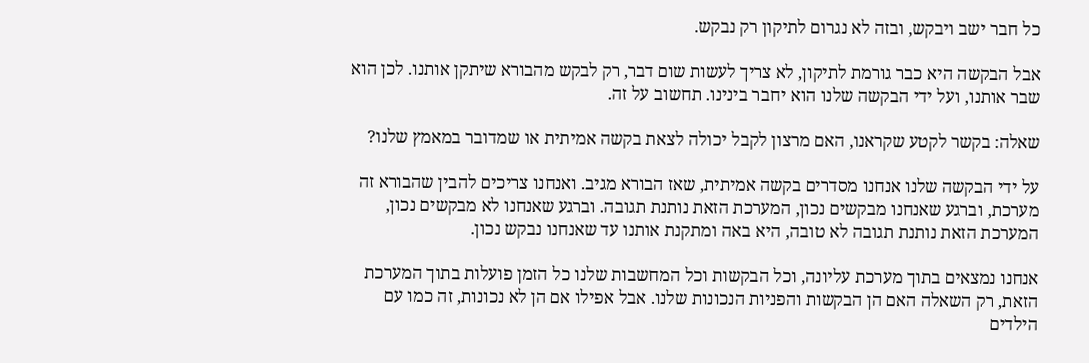כל חבר ישב ויבקש, ובזה לא נגרום לתיקון רק נבקש.

אבל הבקשה היא כבר גורמת לתיקון, לא צריך לעשות שום דבר, רק לבקש מהבורא שיתקן אותנו. לכן הוא שבר אותנו, ועל ידי הבקשה שלנו הוא יחבר בינינו. תחשוב על זה.

שאלה: בקשר לקטע שקראנו, האם מרצון לקבל יכולה לצאת בקשה אמיתית או שמדובר במאמץ שלנו?

על ידי הבקשה שלנו אנחנו מסדרים בקשה אמיתית, שאז הבורא מגיב. ואנחנו צריכים להבין שהבורא זה מערכת, וברגע שאנחנו מבקשים נכון, המערכת הזאת נותנת תגובה. וברגע שאנחנו לא מבקשים נכון, המערכת הזאת נותנת תגובה לא טובה, היא באה ומתקנת אותנו עד שאנחנו נבקש נכון.

אנחנו נמצאים בתוך מערכת עליונה, וכל הבקשות וכל המחשבות שלנו כל הזמן פועלות בתוך המערכת הזאת, רק השאלה האם הן הבקשות והפניות הנכונות שלנו. אבל אפילו אם הן לא נכונות, זה כמו עם הילדים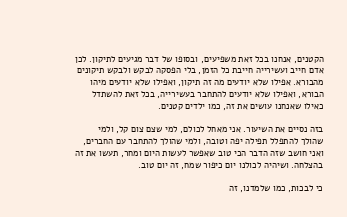הקטנים, אנחנו בכל זאת משפיעים, ובסופו של דבר מגיעים לתיקון. לכן אדם חייב ועשירייה חייבת כל הזמן, בלי הפסקה לבקש ולבקש תיקונים מהבורא. אפילו שלא יודעים מה זה תיקון, ואפילו שלא יודעים מיהו הבורא, ואפילו שלא יודעים להתחבר בעשירייה, בכל זאת להשתדל כאילו שאנחנו עושים את זה, כמו ילדים קטנים.

בזה נסיים את השיעור. אני מאחל לכולם, למי שצם צום קל, ולמי שהולך להתפלל תפילה יפה וטובה, ולמי שהולך להתחבר עם החברים, ואני חושב שזה הדבר הכי טוב שאפשר לעשות היום ומחר, תעשו את זה בהצלחה. ושיהיה לכולנו יום כיפור שמח, זה יום טוב.

כי לבכות, כמו שלמדנו, זה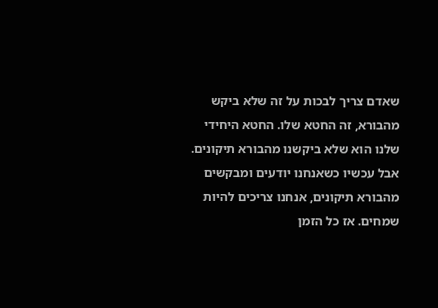שאדם צריך לבכות על זה שלא ביקש מהבורא, זה החטא שלו. החטא היחידי שלנו הוא שלא ביקשנו מהבורא תיקונים. אבל עכשיו כשאנחנו יודעים ומבקשים מהבורא תיקונים, אנחנו צריכים להיות שמחים. אז כל הזמן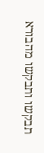תבקשו ותבקשו מהבורא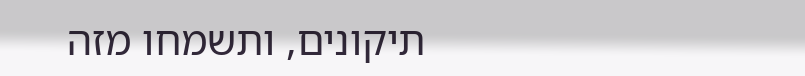תיקונים, ותשמחו מזה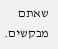שאתם מבקשים.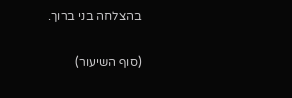בהצלחה בני ברוך.

(סוף השיעור)